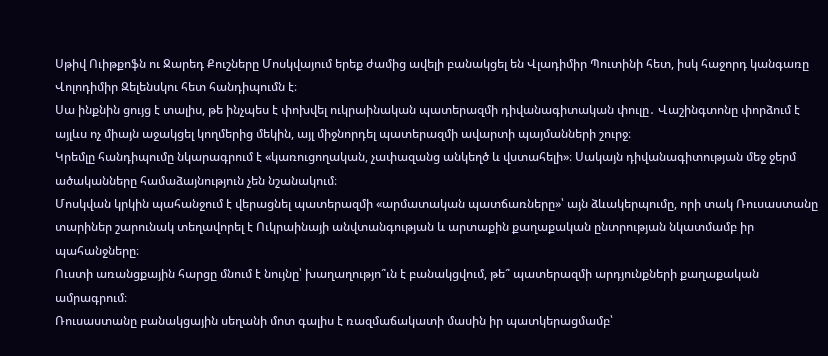Սթիվ Ուիթքոֆն ու Ջարեդ Քուշները Մոսկվայում երեք ժամից ավելի բանակցել են Վլադիմիր Պուտինի հետ, իսկ հաջորդ կանգառը Վոլոդիմիր Զելենսկու հետ հանդիպումն է։
Սա ինքնին ցույց է տալիս, թե ինչպես է փոխվել ուկրաինական պատերազմի դիվանագիտական փուլը․ Վաշինգտոնը փորձում է այլևս ոչ միայն աջակցել կողմերից մեկին, այլ միջնորդել պատերազմի ավարտի պայմանների շուրջ։
Կրեմլը հանդիպումը նկարագրում է «կառուցողական, չափազանց անկեղծ և վստահելի»։ Սակայն դիվանագիտության մեջ ջերմ ածականները համաձայնություն չեն նշանակում։
Մոսկվան կրկին պահանջում է վերացնել պատերազմի «արմատական պատճառները»՝ այն ձևակերպումը, որի տակ Ռուսաստանը տարիներ շարունակ տեղավորել է Ուկրաինայի անվտանգության և արտաքին քաղաքական ընտրության նկատմամբ իր պահանջները։
Ուստի առանցքային հարցը մնում է նույնը՝ խաղաղությո՞ւն է բանակցվում, թե՞ պատերազմի արդյունքների քաղաքական ամրագրում։
Ռուսաստանը բանակցային սեղանի մոտ գալիս է ռազմաճակատի մասին իր պատկերացմամբ՝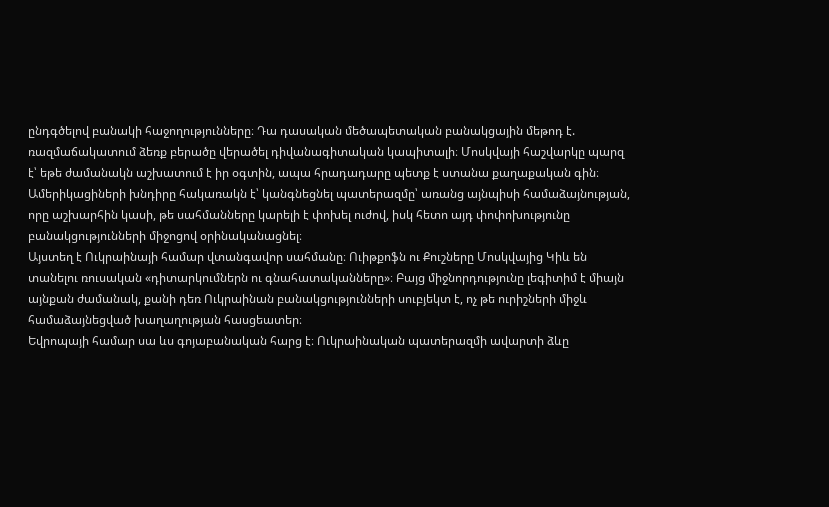ընդգծելով բանակի հաջողությունները։ Դա դասական մեծապետական բանակցային մեթոդ է. ռազմաճակատում ձեռք բերածը վերածել դիվանագիտական կապիտալի։ Մոսկվայի հաշվարկը պարզ է՝ եթե ժամանակն աշխատում է իր օգտին, ապա հրադադարը պետք է ստանա քաղաքական գին։
Ամերիկացիների խնդիրը հակառակն է՝ կանգնեցնել պատերազմը՝ առանց այնպիսի համաձայնության, որը աշխարհին կասի, թե սահմանները կարելի է փոխել ուժով, իսկ հետո այդ փոփոխությունը բանակցությունների միջոցով օրինականացնել։
Այստեղ է Ուկրաինայի համար վտանգավոր սահմանը։ Ուիթքոֆն ու Քուշները Մոսկվայից Կիև են տանելու ռուսական «դիտարկումներն ու գնահատականները»։ Բայց միջնորդությունը լեգիտիմ է միայն այնքան ժամանակ, քանի դեռ Ուկրաինան բանակցությունների սուբյեկտ է, ոչ թե ուրիշների միջև համաձայնեցված խաղաղության հասցեատեր։
Եվրոպայի համար սա ևս գոյաբանական հարց է։ Ուկրաինական պատերազմի ավարտի ձևը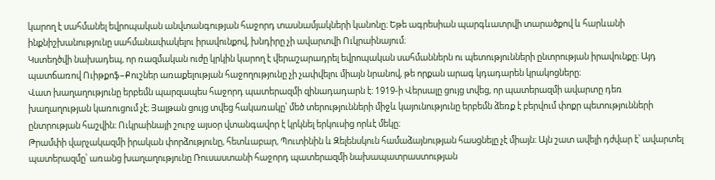կարող է սահմանել եվրոպական անվտանգության հաջորդ տասնամյակների կանոնը։ Եթե ագրեսիան պարգևատրվի տարածքով և հարևանի ինքնիշխանությունը սահմանափակելու իրավունքով, խնդիրը չի ավարտվի Ուկրաինայում։
Կստեղծվի նախադեպ, որ ռազմական ուժը կրկին կարող է վերաշարադրել եվրոպական սահմաններն ու պետությունների ընտրության իրավունքը։ Այդ պատճառով Ուիթքոֆ–Քուշներ առաքելության հաջողությունը չի չափվելու միայն նրանով, թե որքան արագ կդադարեն կրակոցները։
Վատ խաղաղությունը երբեմն պարզապես հաջորդ պատերազմի զինադադարն է։ 1919-ի Վերսալը ցույց տվեց, որ պատերազմի ավարտը դեռ խաղաղության կառուցում չէ։ Յալթան ցույց տվեց հակառակը՝ մեծ տերությունների միջև կայունությունը երբեմն ձեռք է բերվում փոքր պետությունների ընտրության հաշվին։ Ուկրաինայի շուրջ այսօր վտանգավոր է կրկնել երկուսից որևէ մեկը։
Թրամփի վարչակազմի իրական փորձությունը, հետևաբար, Պուտինին և Զելենսկուն համաձայնության հասցնելը չէ միայն։ Այն շատ ավելի դժվար է՝ ավարտել պատերազմը՝ առանց խաղաղությունը Ռուսաստանի հաջորդ պատերազմի նախապատրաստության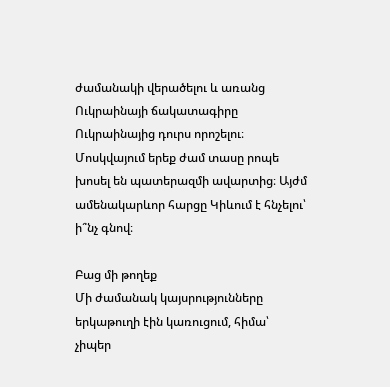ժամանակի վերածելու և առանց Ուկրաինայի ճակատագիրը Ուկրաինայից դուրս որոշելու։ Մոսկվայում երեք ժամ տասը րոպե խոսել են պատերազմի ավարտից։ Այժմ ամենակարևոր հարցը Կիևում է հնչելու՝ ի՞նչ գնով։

Բաց մի թողեք
Մի ժամանակ կայսրությունները երկաթուղի էին կառուցում, հիմա՝ չիպեր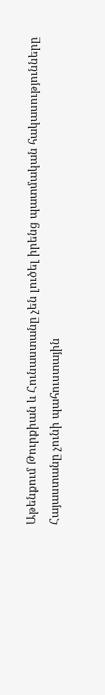Աթենքում Թուրքիան և Հունաստանը չեն լուծել իրենց պատմական հակասությունները
Հայաստանը չունի պահուստային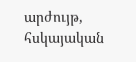արժույթ, հսկայական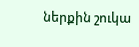ներքին շուկա